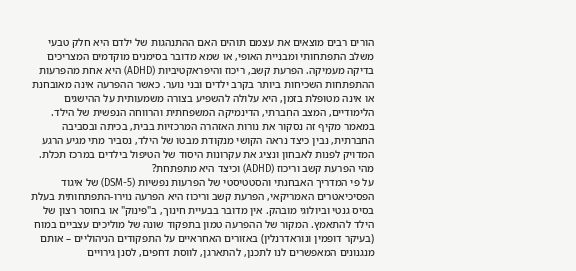הורים רבים מוצאים את עצמם תוהים האם ההתנהגות של ילדם היא חלק טבעי משלב התפתחותי ומבניית האופי, או שמא מדובר בסימנים מוקדמים המצריכים בדיקה מעמיקה. הפרעת קשב, ריכוז והיפראקטיביות (ADHD) היא אחת מהפרעות ההתפתחות השכיחות ביותר בקרב ילדים ובני נוער. כאשר ההפרעה אינה מאובחנת או אינה מטופלת בזמן, היא עלולה להשפיע בצורה משמעותית על ההישגים הלימודיים, המצב החברתי, הדינמיקה המשפחתית והרווחה הנפשית של הילד.
במאמר מקיף זה נסקור את נורות האזהרה המרכזיות בבית, בכיתה ובסביבה החברתית, נבין כיצד נראה הקושי מנקודת מבטו של הילד, נסביר מתי מגיע הרגע המדויק לפנות לאבחון ונציג את עקרונות היסוד של הטיפול בילדים במרכז תכלת.
מהי הפרעת קשב וריכוז (ADHD) וכיצד היא מתפתחת?
על פי המדריך האבחנתי והסטטיסטי של הפרעות נפשיות (DSM-5) של איגוד הפסיכיאטרים האמריקאי, הפרעת קשב וריכוז היא הפרעה נוירו-התפתחותית בעלת בסיס גנטי וביולוגי מובהק. אין מדובר בבעיית חינוך, ב"פינוק" או בחוסר רצון של הילד להתאמץ. המקור של ההפרעה טמון בתפקוד שונה של מוליכים עצביים במוח (בעיקר דופמין ונוראדרנלין) באזורים האחראיים על התפקודים הניהוליים – אותם מנגנונים המאפשרים לנו לתכנן, להתארגן, לווסת דחפים, לסנן גירויים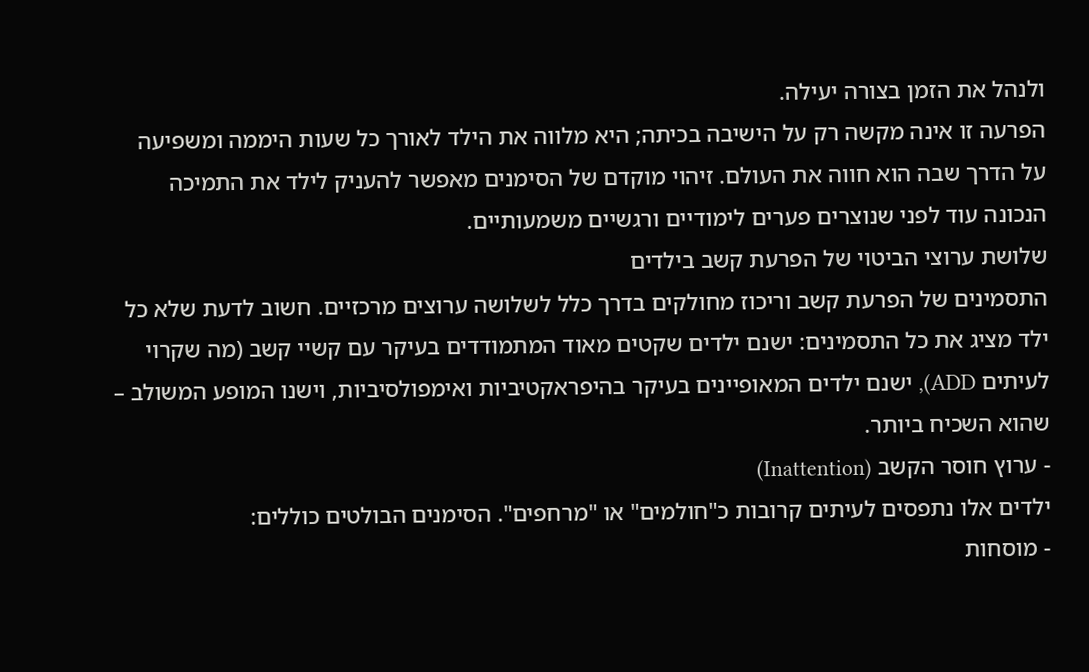ולנהל את הזמן בצורה יעילה.
הפרעה זו אינה מקשה רק על הישיבה בכיתה; היא מלווה את הילד לאורך כל שעות היממה ומשפיעה על הדרך שבה הוא חווה את העולם. זיהוי מוקדם של הסימנים מאפשר להעניק לילד את התמיכה הנכונה עוד לפני שנוצרים פערים לימודיים ורגשיים משמעותיים.
שלושת ערוצי הביטוי של הפרעת קשב בילדים
התסמינים של הפרעת קשב וריכוז מחולקים בדרך כלל לשלושה ערוצים מרכזיים. חשוב לדעת שלא כל ילד מציג את כל התסמינים: ישנם ילדים שקטים מאוד המתמודדים בעיקר עם קשיי קשב (מה שקרוי לעיתים ADD), ישנם ילדים המאופיינים בעיקר בהיפראקטיביות ואימפולסיביות, וישנו המופע המשולב – שהוא השכיח ביותר.
- ערוץ חוסר הקשב (Inattention)
ילדים אלו נתפסים לעיתים קרובות כ"חולמים" או "מרחפים". הסימנים הבולטים כוללים:
- מוסחות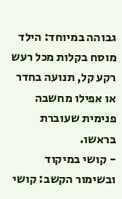גבוהה במיוחד: הילד מוסח בקלות מכל רעש רקע קל, תנועה בחדר או אפילו מחשבה פנימית שעוברת בראשו.
- קושי במיקוד ובשימור הקשב: קושי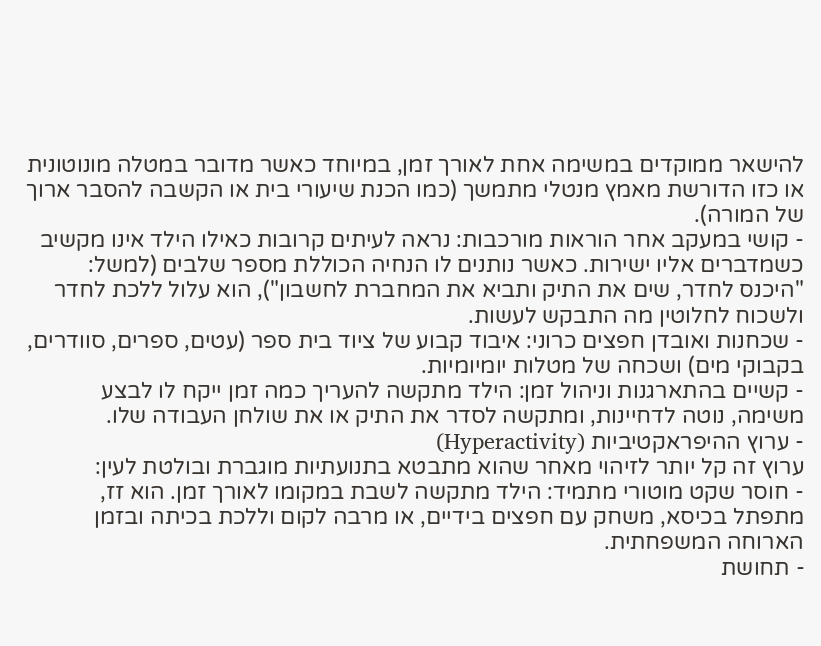להישאר ממוקדים במשימה אחת לאורך זמן, במיוחד כאשר מדובר במטלה מונוטונית או כזו הדורשת מאמץ מנטלי מתמשך (כמו הכנת שיעורי בית או הקשבה להסבר ארוך של המורה).
- קושי במעקב אחר הוראות מורכבות: נראה לעיתים קרובות כאילו הילד אינו מקשיב כשמדברים אליו ישירות. כאשר נותנים לו הנחיה הכוללת מספר שלבים (למשל: "היכנס לחדר, שים את התיק ותביא את המחברת לחשבון"), הוא עלול ללכת לחדר ולשכוח לחלוטין מה התבקש לעשות.
- שכחנות ואובדן חפצים כרוני: איבוד קבוע של ציוד בית ספר (עטים, ספרים, סוודרים, בקבוקי מים) ושכחה של מטלות יומיומיות.
- קשיים בהתארגנות וניהול זמן: הילד מתקשה להעריך כמה זמן ייקח לו לבצע משימה, נוטה לדחיינות, ומתקשה לסדר את התיק או את שולחן העבודה שלו.
- ערוץ ההיפראקטיביות (Hyperactivity)
ערוץ זה קל יותר לזיהוי מאחר שהוא מתבטא בתנועתיות מוגברת ובולטת לעין:
- חוסר שקט מוטורי מתמיד: הילד מתקשה לשבת במקומו לאורך זמן. הוא זז, מתפתל בכיסא, משחק עם חפצים בידיים, או מרבה לקום וללכת בכיתה ובזמן הארוחה המשפחתית.
- תחושת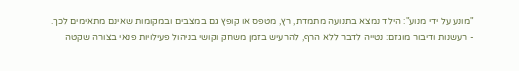"מונע על ידי מנוע": הילד נמצא בתנועה מתמדת, רץ, מטפס או קופץ גם במצבים ובמקומות שאינם מתאימים לכך.
- רעשנות ודיבור מוגזם: נטייה לדבר ללא הרף, להרעיש בזמן משחק וקושי בניהול פעילויות פנאי בצורה שקטה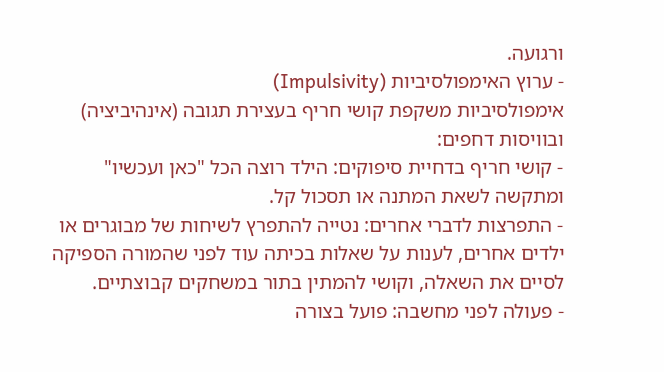ורגועה.
- ערוץ האימפולסיביות (Impulsivity)
אימפולסיביות משקפת קושי חריף בעצירת תגובה (אינהיביציה) ובוויסות דחפים:
- קושי חריף בדחיית סיפוקים: הילד רוצה הכל "כאן ועכשיו" ומתקשה לשאת המתנה או תסכול קל.
- התפרצות לדברי אחרים: נטייה להתפרץ לשיחות של מבוגרים או ילדים אחרים, לענות על שאלות בכיתה עוד לפני שהמורה הספיקה לסיים את השאלה, וקושי להמתין בתור במשחקים קבוצתיים.
- פעולה לפני מחשבה: פועל בצורה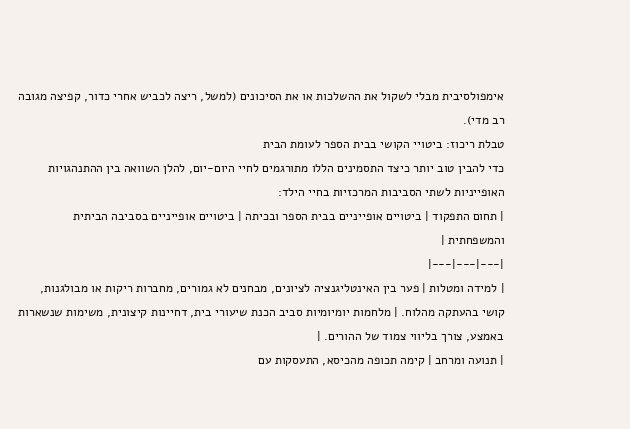אימפולסיבית מבלי לשקול את ההשלכות או את הסיכונים (למשל, ריצה לכביש אחרי כדור, קפיצה מגובה רב מדי).
טבלת ריכוז: ביטויי הקושי בבית הספר לעומת הבית
כדי להבין טוב יותר כיצד התסמינים הללו מתורגמים לחיי היום-יום, להלן השוואה בין ההתנהגויות האופייניות לשתי הסביבות המרכזיות בחיי הילד:
| תחום התפקוד | ביטויים אופייניים בבית הספר ובכיתה | ביטויים אופייניים בסביבה הביתית והמשפחתית |
|---|---|---|
| למידה ומטלות | פער בין האינטליגנציה לציונים, מבחנים לא גמורים, מחברות ריקות או מבולגנות, קושי בהעתקה מהלוח. | מלחמות יומיומיות סביב הכנת שיעורי בית, דחיינות קיצונית, משימות שנשארות באמצע, צורך בליווי צמוד של ההורים. |
| תנועה ומרחב | קימה תכופה מהכיסא, התעסקות עם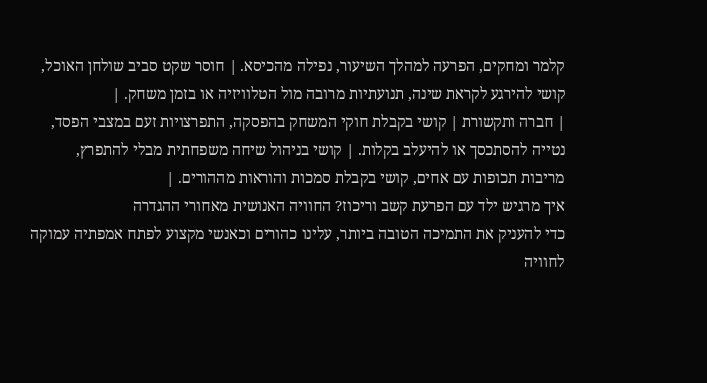קלמר ומחקים, הפרעה למהלך השיעור, נפילה מהכיסא. | חוסר שקט סביב שולחן האוכל, קושי להירגע לקראת שינה, תנועתיות מרובה מול הטלוויזיה או בזמן משחק. |
| חברה ותקשורת | קושי בקבלת חוקי המשחק בהפסקה, התפרצויות זעם במצבי הפסד, נטייה להסתכסך או להיעלב בקלות. | קושי בניהול שיחה משפחתית מבלי להתפרץ, מריבות תכופות עם אחים, קושי בקבלת סמכות והוראות מההורים. |
איך מרגיש ילד עם הפרעת קשב וריכוז? החוויה האנושית מאחורי ההגדרה
כדי להעניק את התמיכה הטובה ביותר, עלינו כהורים וכאנשי מקצוע לפתח אמפתיה עמוקה לחוויה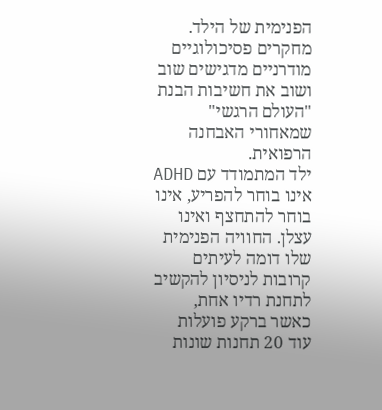הפנימית של הילד. מחקרים פסיכולוגיים מודרניים מדגישים שוב ושוב את חשיבות הבנת "העולם הרגשי" שמאחורי האבחנה הרפואית.
ילד המתמודד עם ADHD אינו בוחר להפריע, אינו בוחר להתחצף ואינו עצלן. החוויה הפנימית שלו דומה לעיתים קרובות לניסיון להקשיב לתחנת רדיו אחת, כאשר ברקע פועלות עוד 20 תחנות שונות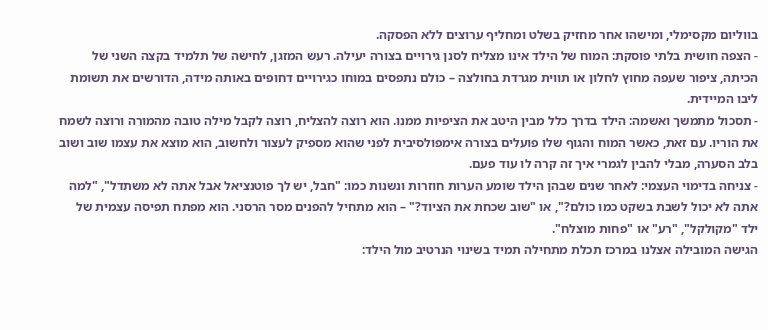בווליום מקסימלי, ומישהו אחר מחזיק בשלט ומחליף ערוצים ללא הפסקה.
- הצפה חושית בלתי פוסקת: המוח של הילד אינו מצליח לסנן גירויים בצורה יעילה. רעש המזגן, לחישה של תלמיד בקצה השני של הכיתה, ציפור שעפה מחוץ לחלון או תווית מגרדת בחולצה – כולם נתפסים במוחו כגירויים דחופים באותה מידה, הדורשים את תשומת ליבו המיידית.
- תסכול מתמשך ואשמה: הילד בדרך כלל מבין היטב את הציפיות ממנו. הוא רוצה להצליח, רוצה לקבל מילה טובה מהמורה ורוצה לשמח את הוריו. עם זאת, כאשר המוח והגוף שלו פועלים בצורה אימפולסיבית לפני שהוא מספיק לעצור ולחשוב, הוא מוצא את עצמו שוב ושוב בלב הסערה, מבלי להבין לגמרי איך זה קרה לו עוד פעם.
- צניחה בדימוי העצמי: לאחר שנים שבהן הילד שומע הערות חוזרות ונשנות כמו: "חבל, יש לך פוטנציאל אבל אתה לא משתדל", "למה אתה לא יכול לשבת בשקט כמו כולם?", או "שוב שכחת את הציוד?" – הוא מתחיל להפנים מסר הרסני. הוא מפתח תפיסה עצמית של ילד "מקולקל", "רע" או "פחות מוצלח".
הגישה המובילה אצלנו במרכז תכלת מתחילה תמיד בשינוי הנרטיב מול הילד: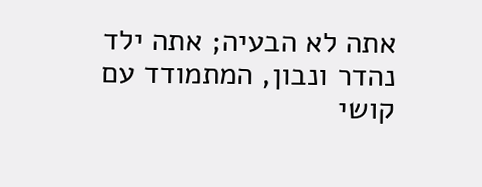אתה לא הבעיה; אתה ילד נהדר ונבון, המתמודד עם קושי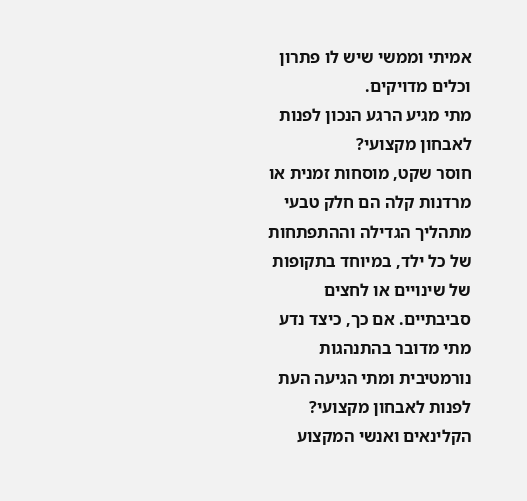אמיתי וממשי שיש לו פתרון וכלים מדויקים.
מתי מגיע הרגע הנכון לפנות לאבחון מקצועי?
חוסר שקט, מוסחות זמנית או מרדנות קלה הם חלק טבעי מתהליך הגדילה וההתפתחות של כל ילד, במיוחד בתקופות של שינויים או לחצים סביבתיים. אם כך, כיצד נדע מתי מדובר בהתנהגות נורמטיבית ומתי הגיעה העת לפנות לאבחון מקצועי?
הקלינאים ואנשי המקצוע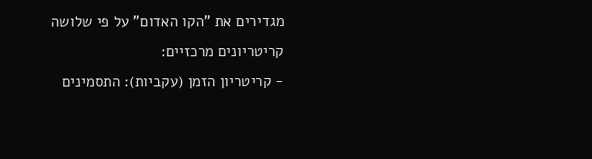מגדירים את "הקו האדום" על פי שלושה קריטריונים מרכזיים:
- קריטריון הזמן (עקביות): התסמינים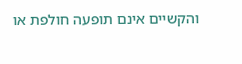והקשיים אינם תופעה חולפת או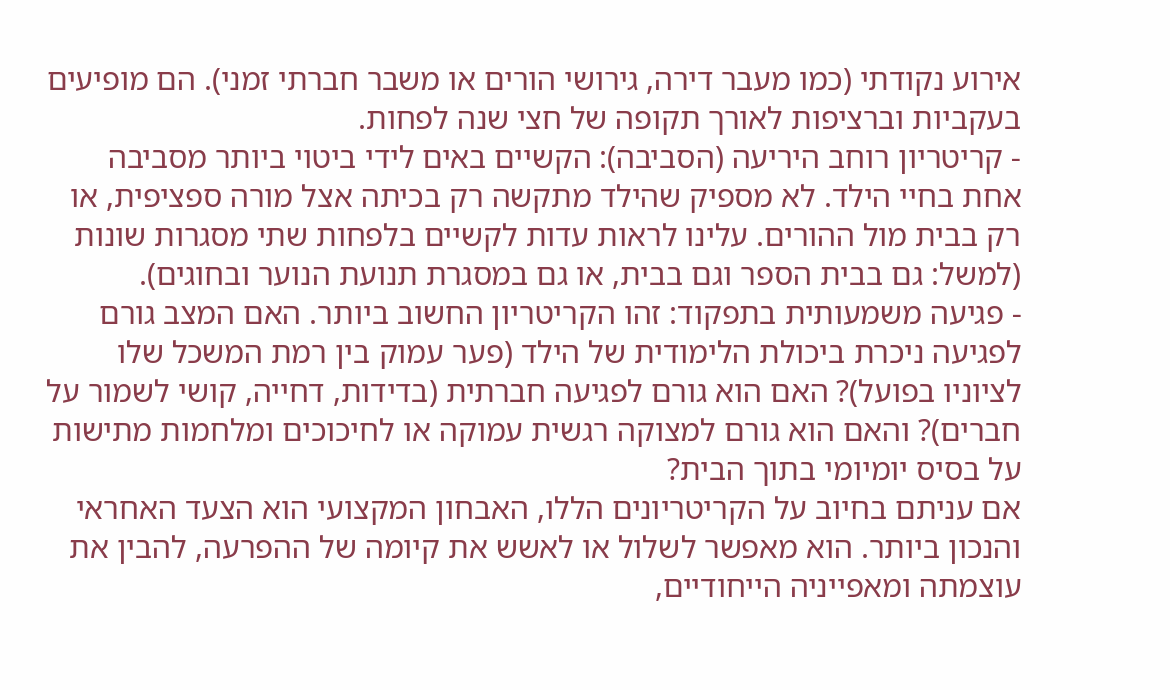אירוע נקודתי (כמו מעבר דירה, גירושי הורים או משבר חברתי זמני). הם מופיעים בעקביות וברציפות לאורך תקופה של חצי שנה לפחות.
- קריטריון רוחב היריעה (הסביבה): הקשיים באים לידי ביטוי ביותר מסביבה אחת בחיי הילד. לא מספיק שהילד מתקשה רק בכיתה אצל מורה ספציפית, או רק בבית מול ההורים. עלינו לראות עדות לקשיים בלפחות שתי מסגרות שונות (למשל: גם בבית הספר וגם בבית, או גם במסגרת תנועת הנוער ובחוגים).
- פגיעה משמעותית בתפקוד: זהו הקריטריון החשוב ביותר. האם המצב גורם לפגיעה ניכרת ביכולת הלימודית של הילד (פער עמוק בין רמת המשכל שלו לציוניו בפועל)? האם הוא גורם לפגיעה חברתית (בדידות, דחייה, קושי לשמור על חברים)? והאם הוא גורם למצוקה רגשית עמוקה או לחיכוכים ומלחמות מתישות על בסיס יומיומי בתוך הבית?
אם עניתם בחיוב על הקריטריונים הללו, האבחון המקצועי הוא הצעד האחראי והנכון ביותר. הוא מאפשר לשלול או לאשש את קיומה של ההפרעה, להבין את עוצמתה ומאפייניה הייחודיים,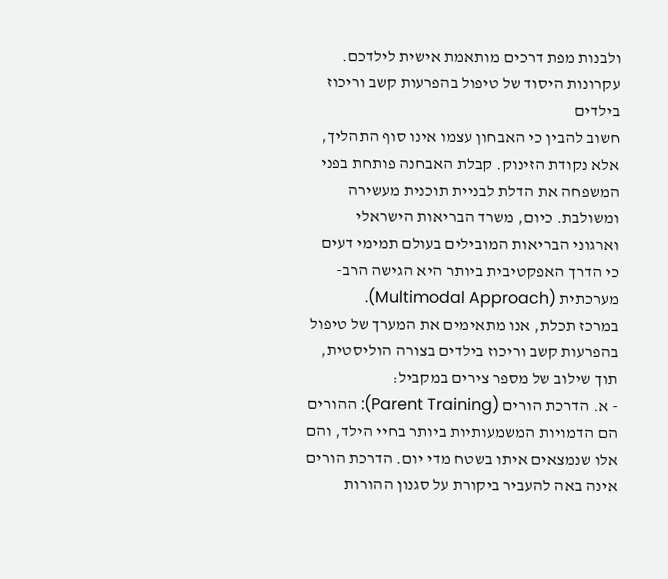ולבנות מפת דרכים מותאמת אישית לילדכם.
עקרונות היסוד של טיפול בהפרעות קשב וריכוז בילדים
חשוב להבין כי האבחון עצמו אינו סוף התהליך, אלא נקודת הזינוק. קבלת האבחנה פותחת בפני המשפחה את הדלת לבניית תוכנית מעשירה ומשולבת. כיום, משרד הבריאות הישראלי וארגוני הבריאות המובילים בעולם תמימי דעים כי הדרך האפקטיבית ביותר היא הגישה הרב-מערכתית (Multimodal Approach).
במרכז תכלת, אנו מתאימים את המערך של טיפול בהפרעות קשב וריכוז בילדים בצורה הוליסטית, תוך שילוב של מספר צירים במקביל:
- א. הדרכת הורים (Parent Training): ההורים הם הדמויות המשמעותיות ביותר בחיי הילד, והם אלו שנמצאים איתו בשטח מדי יום. הדרכת הורים אינה באה להעביר ביקורת על סגנון ההורות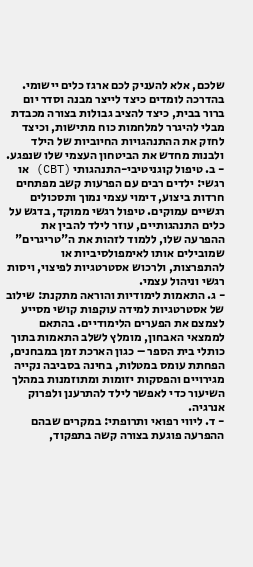שלכם, אלא להעניק לכם ארגז כלים יישומי. בהדרכה לומדים כיצד לייצר מבנה וסדר יום ברור בבית, כיצד להציב גבולות בצורה מכבדת מבלי להיגרר למלחמות כוח מתישות, וכיצד לחזק את ההתנהגויות החיוביות של הילד ולבנות מחדש את הביטחון העצמי שלו שנפגע.
- ב. טיפול קוגניטיבי-התנהגותי (CBT) או רגשי: ילדים רבים עם הפרעות קשב מפתחים חרדות ביצוע, דימוי עצמי נמוך ותסכולים רגשיים עמוקים. טיפול רגשי ממוקד, בדגש על כלים התנהגותיים, עוזר לילד להבין את ההפרעה שלו, ללמוד לזהות את ה"טריגרים" שמובילים אותו לאימפולסיביות או להתפרצות, ולרכוש אסטרטגיות לפיצוי, ויסות רגשי וניהול עצמי.
- ג. התאמות לימודיות והוראה מתקנת: שילוב של אסטרטגיות למידה עוקפות קושי מסייע לצמצם את הפערים הלימודיים. בהתאם לממצאי האבחון, מומלץ לשלב התאמות בתוך כותלי בית הספר – כגון הארכת זמן במבחנים, הפחתת עומס במטלות, בחינה בסביבה נקייה מגירויים והפסקות יזומות ומתוזמנות במהלך השיעור כדי לאפשר לילד להתרענן ולפרוק אנרגיה.
- ד. ליווי רפואי ותרופתי: במקרים שבהם ההפרעה פוגעת בצורה קשה בתפקוד,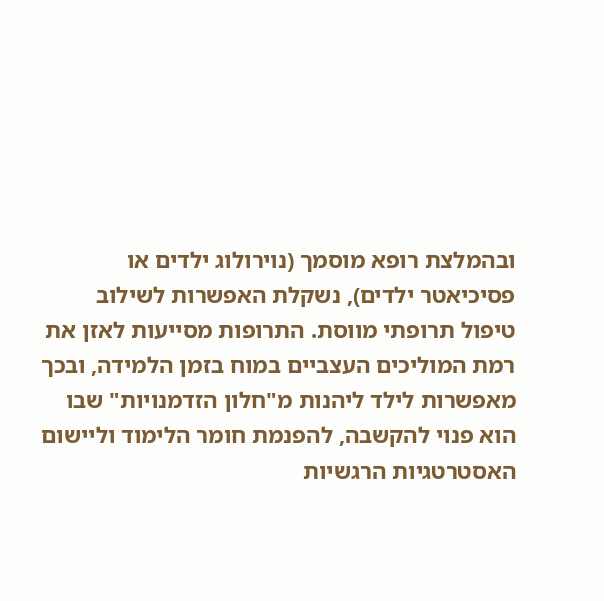ובהמלצת רופא מוסמך (נוירולוג ילדים או פסיכיאטר ילדים), נשקלת האפשרות לשילוב טיפול תרופתי מווסת. התרופות מסייעות לאזן את רמת המוליכים העצביים במוח בזמן הלמידה, ובכך מאפשרות לילד ליהנות מ"חלון הזדמנויות" שבו הוא פנוי להקשבה, להפנמת חומר הלימוד וליישום האסטרטגיות הרגשיות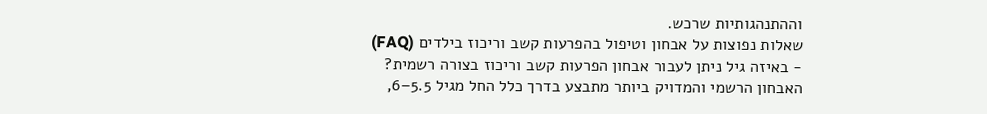וההתנהגותיות שרכש.
שאלות נפוצות על אבחון וטיפול בהפרעות קשב וריכוז בילדים (FAQ)
- באיזה גיל ניתן לעבור אבחון הפרעות קשב וריכוז בצורה רשמית?
האבחון הרשמי והמדויק ביותר מתבצע בדרך כלל החל מגיל 5.5–6,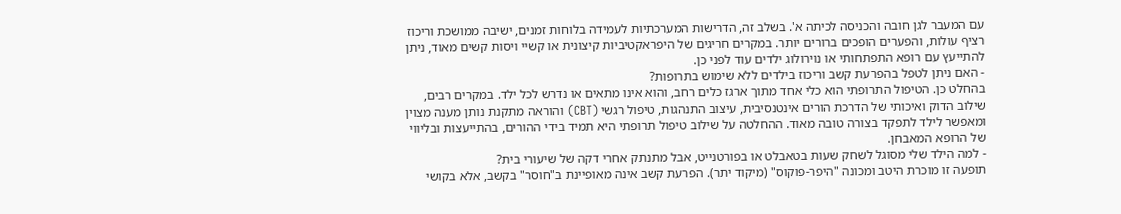עם המעבר לגן חובה והכניסה לכיתה א'. בשלב זה, הדרישות המערכתיות לעמידה בלוחות זמנים, ישיבה ממושכת וריכוז רציף עולות, והפערים הופכים ברורים יותר. במקרים חריגים של היפראקטיביות קיצונית או קשיי ויסות קשים מאוד, ניתן להתייעץ עם רופא התפתחותי או נוירולוג ילדים עוד לפני כן.
- האם ניתן לטפל בהפרעת קשב וריכוז בילדים ללא שימוש בתרופות?
בהחלט כן. הטיפול התרופתי הוא כלי אחד מתוך ארגז כלים רחב, והוא אינו מתאים או נדרש לכל ילד. במקרים רבים, שילוב הדוק ואיכותי של הדרכת הורים אינטנסיבית, עיצוב התנהגות, טיפול רגשי (CBT) והוראה מתקנת נותן מענה מצוין ומאפשר לילד לתפקד בצורה טובה מאוד. ההחלטה על שילוב טיפול תרופתי היא תמיד בידי ההורים, בהתייעצות ובליווי של הרופא המאבחן.
- למה הילד שלי מסוגל לשחק שעות בטאבלט או בפורטנייט, אבל מתנתק אחרי דקה של שיעורי בית?
תופעה זו מוכרת היטב ומכונה "היפר-פוקוס" (מיקוד יתר). הפרעת קשב אינה מאופיינת ב"חוסר" בקשב, אלא בקושי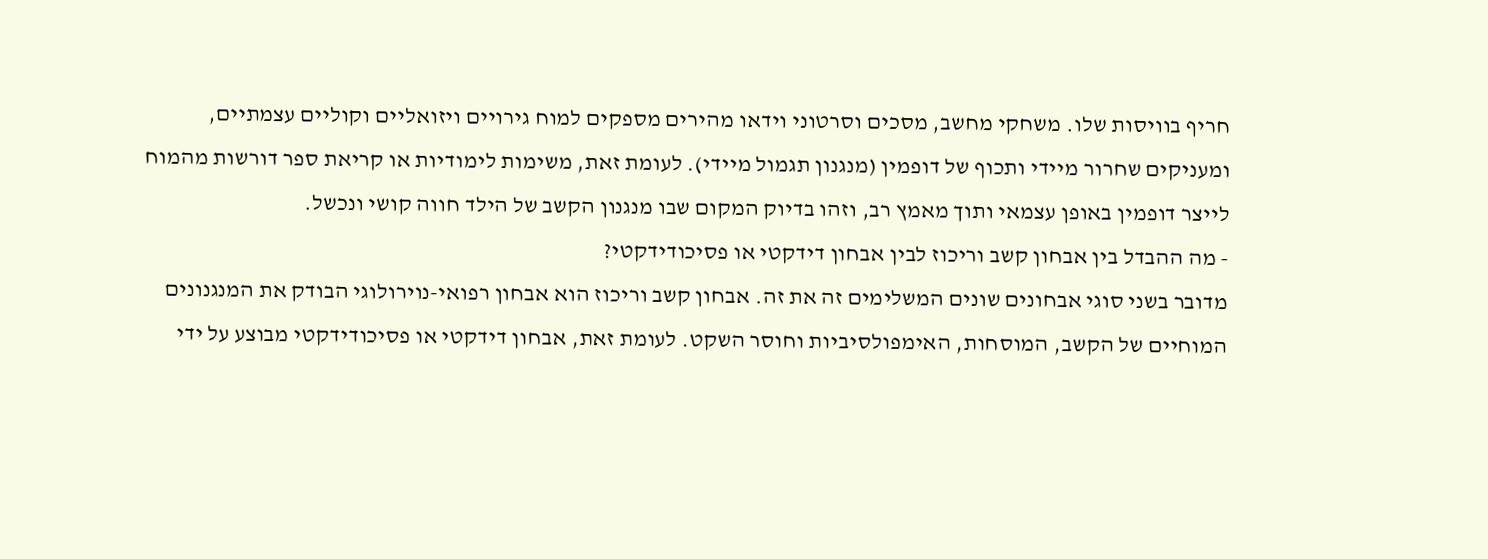חריף בוויסות שלו. משחקי מחשב, מסכים וסרטוני וידאו מהירים מספקים למוח גירויים ויזואליים וקוליים עצמתיים, ומעניקים שחרור מיידי ותכוף של דופמין (מנגנון תגמול מיידי). לעומת זאת, משימות לימודיות או קריאת ספר דורשות מהמוח לייצר דופמין באופן עצמאי ותוך מאמץ רב, וזהו בדיוק המקום שבו מנגנון הקשב של הילד חווה קושי ונכשל.
- מה ההבדל בין אבחון קשב וריכוז לבין אבחון דידקטי או פסיכודידקטי?
מדובר בשני סוגי אבחונים שונים המשלימים זה את זה. אבחון קשב וריכוז הוא אבחון רפואי-נוירולוגי הבודק את המנגנונים המוחיים של הקשב, המוסחות, האימפולסיביות וחוסר השקט. לעומת זאת, אבחון דידקטי או פסיכודידקטי מבוצע על ידי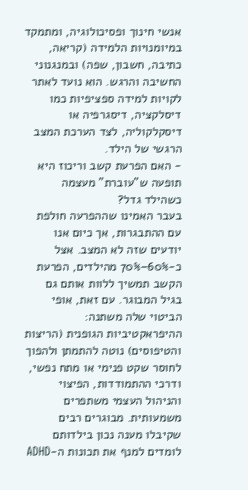אנשי חינוך ופסיכולוגיה, ומתמקד במיומנויות הלמידה (קריאה, כתיבה, חשבון, שפה) ובמנגנוני החשיבה והרגש. הוא נועד לאתר לקויות למידה ספציפיות כמו דיסלקציה, דיסגרפיה או דיסקלקוליה, לצד הערכת המצב הרגשי של הילד.
- האם הפרעת קשב וריכוז היא תופעה ש"עוברת" מעצמה כשהילד גדל?
בעבר האמינו שההפרעה חולפת עם ההתבגרות, אך כיום אנו יודעים שזה לא המצב. אצל כ-60%–70% מהילדים, הפרעת הקשב תמשיך ללוות אותם גם בגיל המבוגר. עם זאת, אופי הביטוי שלה משתנה: ההיפראקטיביות הגופנית (הריצות והטיפוסים) נוטה להתמתן ולהפוך לחוסר שקט פנימי או מתח נפשי, ודרכי ההתמודדות, הפיצוי והניהול העצמי משתפרים משמעותית. מבוגרים רבים שקיבלו מענה נכון בילדותם לומדים למנף את תכונות ה-ADHD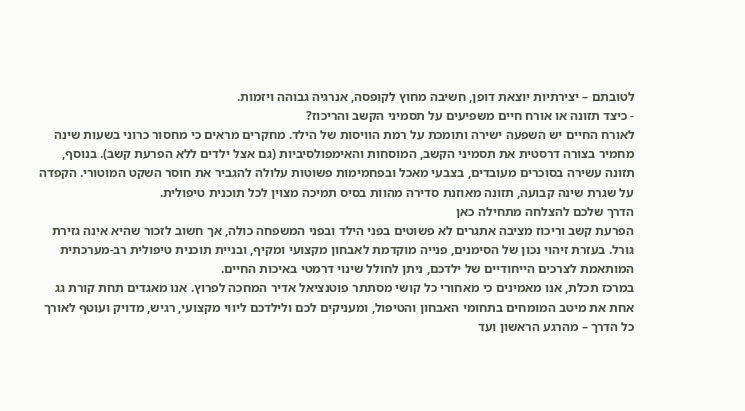לטובתם – יצירתיות יוצאת דופן, חשיבה מחוץ לקופסה, אנרגיה גבוהה ויזמות.
- כיצד תזונה או אורח חיים משפיעים על תסמיני הקשב והריכוז?
לאורח החיים יש השפעה ישירה ותומכת על רמת הוויסות של הילד. מחקרים מראים כי מחסור כרוני בשעות שינה מחמיר בצורה דרסטית את תסמיני הקשב, המוסחות והאימפולסיביות (גם אצל ילדים ללא הפרעת קשב). בנוסף, תזונה עשירה בסוכרים מעובדים, בצבעי מאכל ובפחמימות פשוטות עלולה להגביר את חוסר השקט המוטורי. הקפדה על שגרת שינה קבועה, תזונה מאוזנת סדירה מהוות בסיס תמיכה מצוין לכל תוכנית טיפולית.
הדרך שלכם להצלחה מתחילה כאן
הפרעת קשב וריכוז מציבה אתגרים לא פשוטים בפני הילד ובפני המשפחה כולה, אך חשוב לזכור שהיא אינה גזירת גורל. בעזרת זיהוי נכון של הסימנים, פנייה מוקדמת לאבחון מקצועי ומקיף, ובניית תוכנית טיפולית רב-מערכתית המותאמת לצרכים הייחודיים של ילדכם, ניתן לחולל שינוי דרמטי באיכות החיים.
במרכז תכלת, אנו מאמינים כי מאחורי כל קושי מסתתר פוטנציאל אדיר המחכה לפרוץ. אנו מאגדים תחת קורת גג אחת את מיטב המומחים בתחומי האבחון והטיפול, ומעניקים לכם ולילדכם ליווי מקצועי, רגיש, מדויק ועוטף לאורך כל הדרך – מהרגע הראשון ועד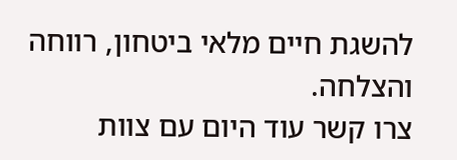להשגת חיים מלאי ביטחון, רווחה והצלחה.
צרו קשר עוד היום עם צוות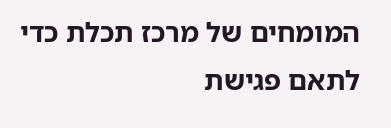המומחים של מרכז תכלת כדי לתאם פגישת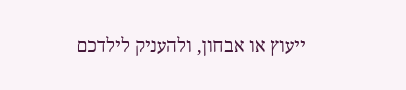ייעוץ או אבחון, ולהעניק לילדכם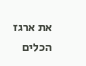את ארגז הכלים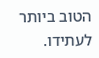הטוב ביותר לעתידו.